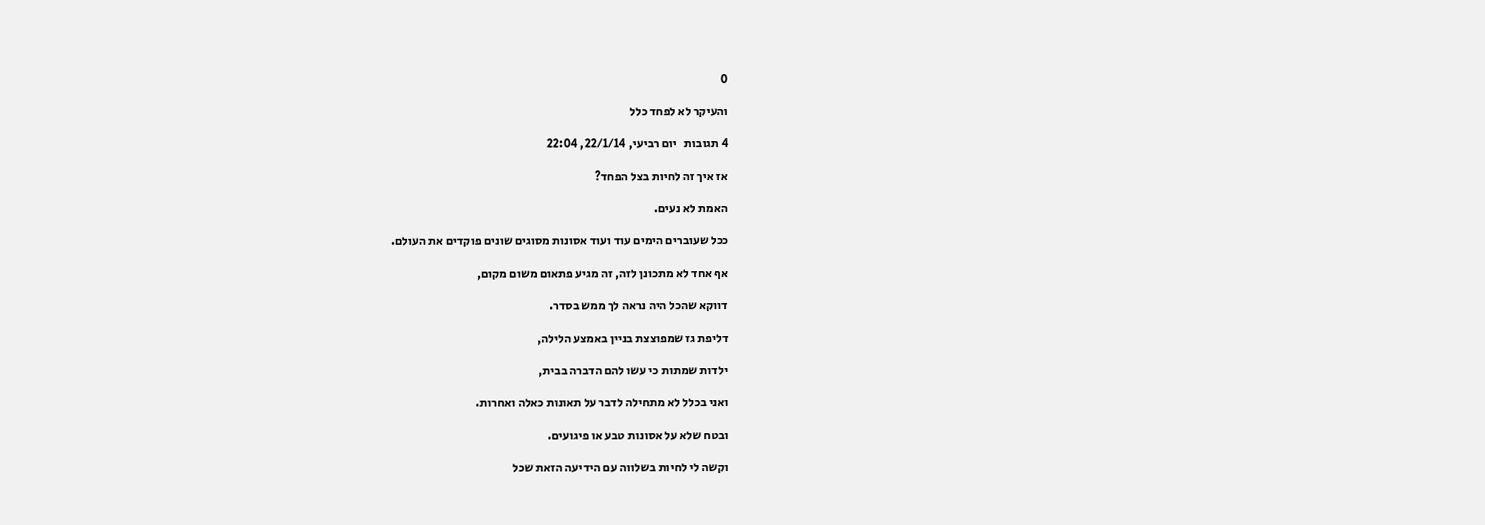0

והעיקר לא לפחד כלל

4 תגובות   יום רביעי, 22/1/14, 22:04

אז איך זה לחיות בצל הפחד?

האמת לא נעים.

ככל שעוברים הימים עוד ועוד אסונות מסוגים שונים פוקדים את העולם.

אף אחד לא מתכונן לזה, זה מגיע פתאום משום מקום,

דווקא שהכל היה נראה לך ממש בסדר.

דליפת גז שמפוצצת בניין באמצע הלילה,

ילדות שמתות כי עשו להם הדברה בבית,

ואני בכלל לא מתחילה לדבר על תאונות כאלה ואחרות.

ובטח שלא על אסונות טבע או פיגועים.

וקשה לי לחיות בשלווה עם הידיעה הזאת שכל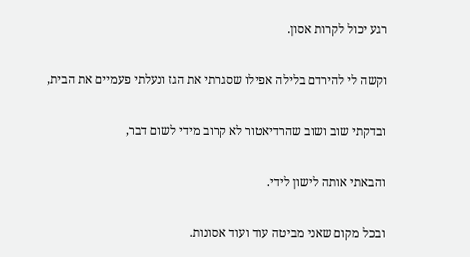רגע יכול לקרות אסון.

וקשה לי להירדם בלילה אפילו שסגרתי את הגז ונעלתי פעמיים את הבית,

ובדקתי שוב ושוב שהרדיאטור לא קרוב מידי לשום דבר,

והבאתי אותה לישון לידי.

ובכל מקום שאני מביטה עוד ועוד אסונות.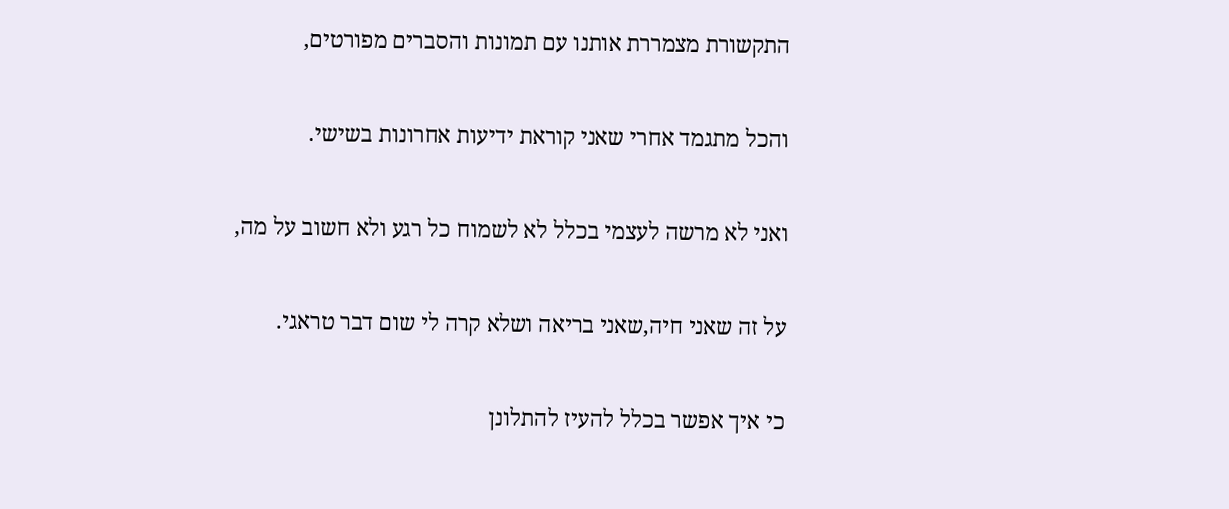התקשורת מצמררת אותנו עם תמונות והסברים מפורטים,

והכל מתגמד אחרי שאני קוראת ידיעות אחרונות בשישי.

ואני לא מרשה לעצמי בכלל לא לשמוח כל רגע ולא חשוב על מה,

על זה שאני חיה,שאני בריאה ושלא קרה לי שום דבר טראגי.

כי איך אפשר בכלל להעיז להתלונן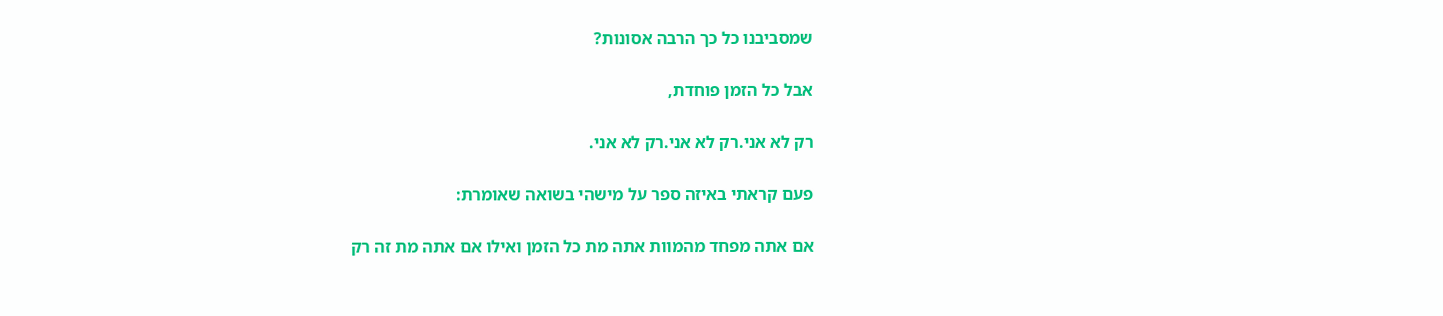שמסביבנו כל כך הרבה אסונות?

אבל כל הזמן פוחדת,

רק לא אני.רק לא אני.רק לא אני.

פעם קראתי באיזה ספר על מישהי בשואה שאומרת:

אם אתה מפחד מהמוות אתה מת כל הזמן ואילו אם אתה מת זה רק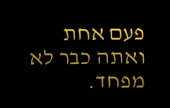פעם אחת ואתה כבר לא מפחד.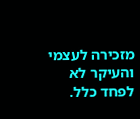מזכירה לעצמי והעיקר לא לפחד כלל.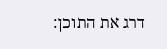דרג את התוכן: